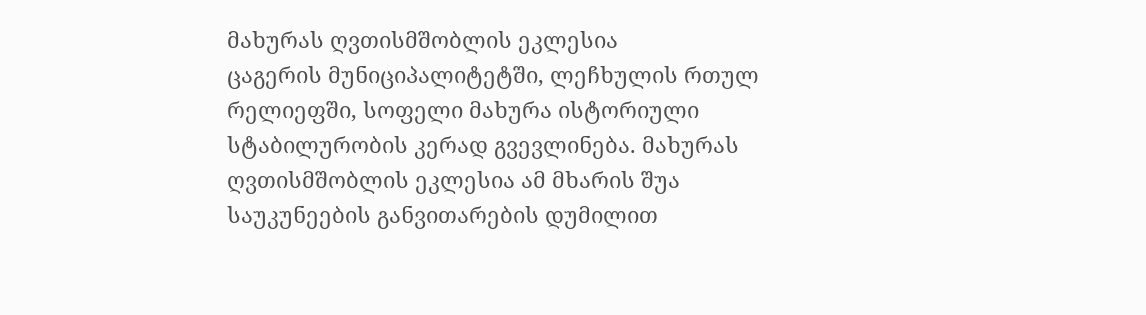მახურას ღვთისმშობლის ეკლესია
ცაგერის მუნიციპალიტეტში, ლეჩხულის რთულ რელიეფში, სოფელი მახურა ისტორიული სტაბილურობის კერად გვევლინება. მახურას ღვთისმშობლის ეკლესია ამ მხარის შუა საუკუნეების განვითარების დუმილით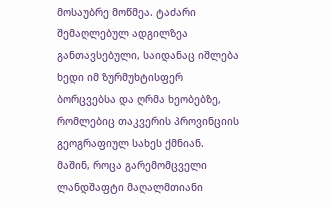მოსაუბრე მოწმეა. ტაძარი შემაღლებულ ადგილზეა განთავსებული, საიდანაც იშლება ხედი იმ ზურმუხტისფერ ბორცვებსა და ღრმა ხეობებზე, რომლებიც თაკვერის პროვინციის გეოგრაფიულ სახეს ქმნიან. მაშინ, როცა გარემომცველი ლანდშაფტი მაღალმთიანი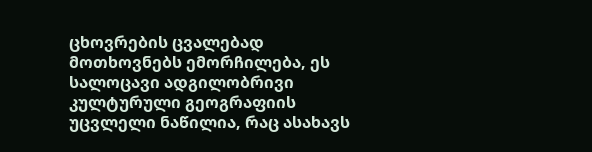ცხოვრების ცვალებად მოთხოვნებს ემორჩილება, ეს სალოცავი ადგილობრივი კულტურული გეოგრაფიის უცვლელი ნაწილია, რაც ასახავს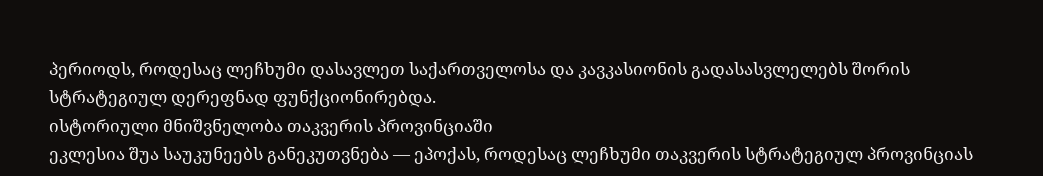პერიოდს, როდესაც ლეჩხუმი დასავლეთ საქართველოსა და კავკასიონის გადასასვლელებს შორის სტრატეგიულ დერეფნად ფუნქციონირებდა.
ისტორიული მნიშვნელობა თაკვერის პროვინციაში
ეკლესია შუა საუკუნეებს განეკუთვნება — ეპოქას, როდესაც ლეჩხუმი თაკვერის სტრატეგიულ პროვინციას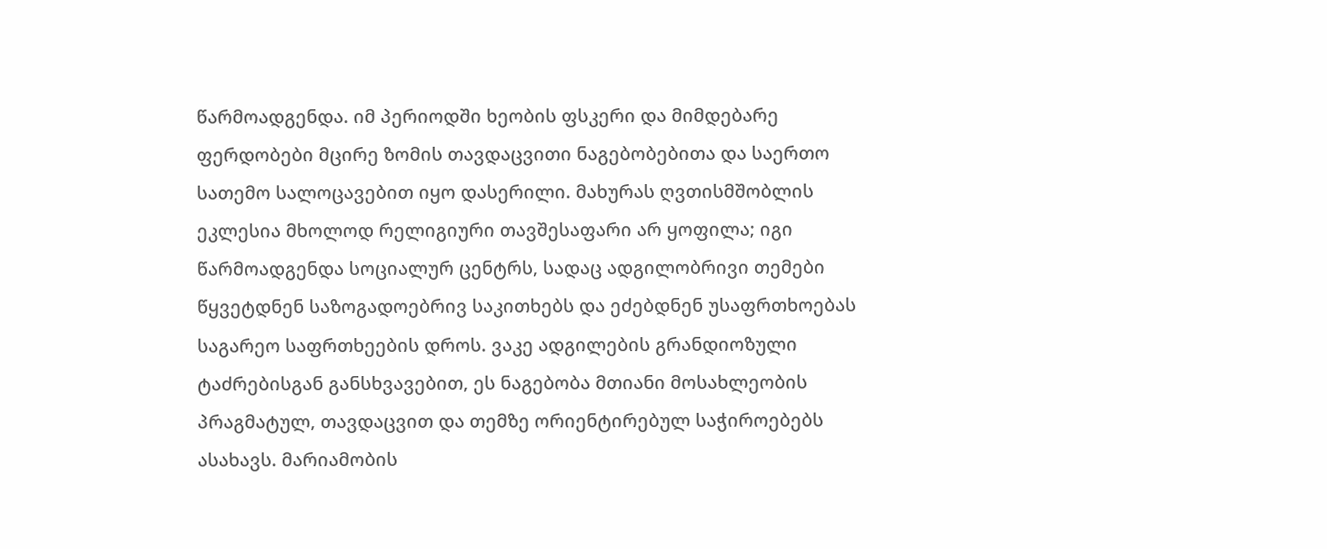წარმოადგენდა. იმ პერიოდში ხეობის ფსკერი და მიმდებარე ფერდობები მცირე ზომის თავდაცვითი ნაგებობებითა და საერთო სათემო სალოცავებით იყო დასერილი. მახურას ღვთისმშობლის ეკლესია მხოლოდ რელიგიური თავშესაფარი არ ყოფილა; იგი წარმოადგენდა სოციალურ ცენტრს, სადაც ადგილობრივი თემები წყვეტდნენ საზოგადოებრივ საკითხებს და ეძებდნენ უსაფრთხოებას საგარეო საფრთხეების დროს. ვაკე ადგილების გრანდიოზული ტაძრებისგან განსხვავებით, ეს ნაგებობა მთიანი მოსახლეობის პრაგმატულ, თავდაცვით და თემზე ორიენტირებულ საჭიროებებს ასახავს. მარიამობის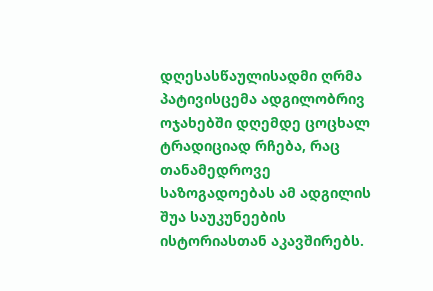დღესასწაულისადმი ღრმა პატივისცემა ადგილობრივ ოჯახებში დღემდე ცოცხალ ტრადიციად რჩება, რაც თანამედროვე საზოგადოებას ამ ადგილის შუა საუკუნეების ისტორიასთან აკავშირებს.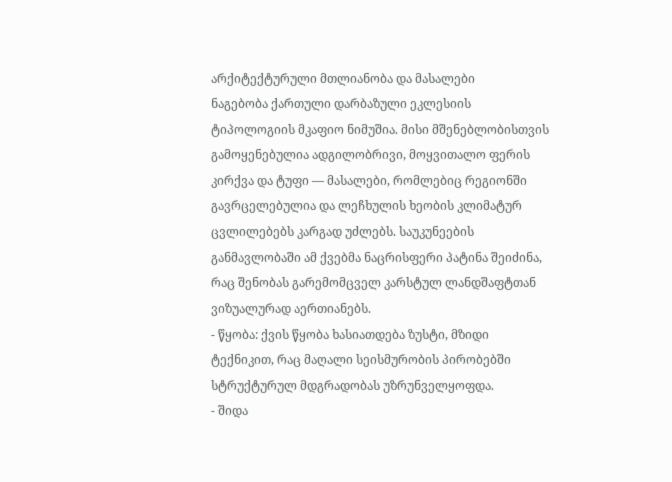არქიტექტურული მთლიანობა და მასალები
ნაგებობა ქართული დარბაზული ეკლესიის ტიპოლოგიის მკაფიო ნიმუშია. მისი მშენებლობისთვის გამოყენებულია ადგილობრივი, მოყვითალო ფერის კირქვა და ტუფი — მასალები, რომლებიც რეგიონში გავრცელებულია და ლეჩხულის ხეობის კლიმატურ ცვლილებებს კარგად უძლებს. საუკუნეების განმავლობაში ამ ქვებმა ნაცრისფერი პატინა შეიძინა, რაც შენობას გარემომცველ კარსტულ ლანდშაფტთან ვიზუალურად აერთიანებს.
- წყობა: ქვის წყობა ხასიათდება ზუსტი, მზიდი ტექნიკით, რაც მაღალი სეისმურობის პირობებში სტრუქტურულ მდგრადობას უზრუნველყოფდა.
- შიდა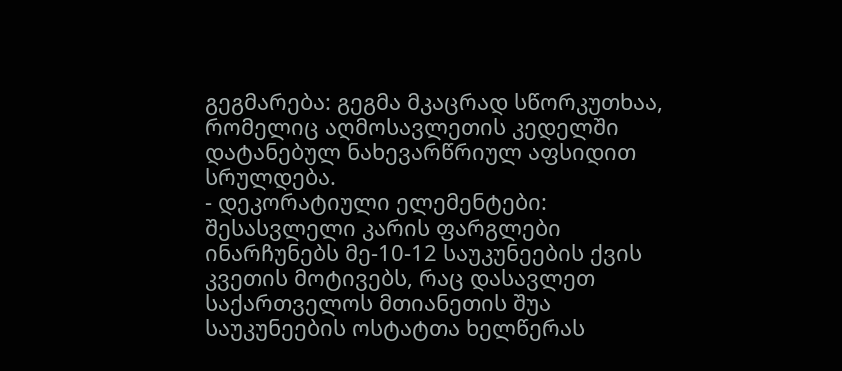გეგმარება: გეგმა მკაცრად სწორკუთხაა, რომელიც აღმოსავლეთის კედელში დატანებულ ნახევარწრიულ აფსიდით სრულდება.
- დეკორატიული ელემენტები: შესასვლელი კარის ფარგლები ინარჩუნებს მე-10-12 საუკუნეების ქვის კვეთის მოტივებს, რაც დასავლეთ საქართველოს მთიანეთის შუა საუკუნეების ოსტატთა ხელწერას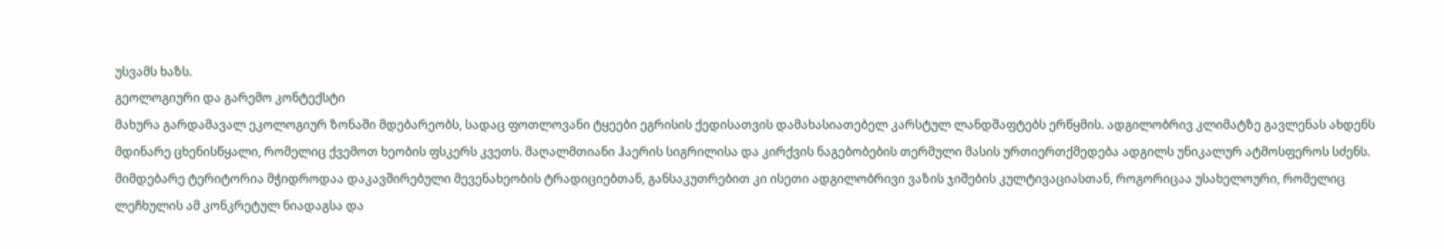უსვამს ხაზს.
გეოლოგიური და გარემო კონტექსტი
მახურა გარდამავალ ეკოლოგიურ ზონაში მდებარეობს, სადაც ფოთლოვანი ტყეები ეგრისის ქედისათვის დამახასიათებელ კარსტულ ლანდშაფტებს ერწყმის. ადგილობრივ კლიმატზე გავლენას ახდენს მდინარე ცხენისწყალი, რომელიც ქვემოთ ხეობის ფსკერს კვეთს. მაღალმთიანი ჰაერის სიგრილისა და კირქვის ნაგებობების თერმული მასის ურთიერთქმედება ადგილს უნიკალურ ატმოსფეროს სძენს. მიმდებარე ტერიტორია მჭიდროდაა დაკავშირებული მევენახეობის ტრადიციებთან, განსაკუთრებით კი ისეთი ადგილობრივი ვაზის ჯიშების კულტივაციასთან, როგორიცაა უსახელოური, რომელიც ლეჩხულის ამ კონკრეტულ ნიადაგსა და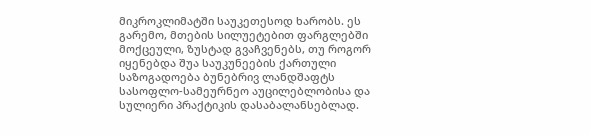მიკროკლიმატში საუკეთესოდ ხარობს. ეს გარემო, მთების სილუეტებით ფარგლებში მოქცეული, ზუსტად გვაჩვენებს, თუ როგორ იყენებდა შუა საუკუნეების ქართული საზოგადოება ბუნებრივ ლანდშაფტს სასოფლო-სამეურნეო აუცილებლობისა და სულიერი პრაქტიკის დასაბალანსებლად.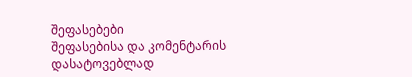შეფასებები
შეფასებისა და კომენტარის დასატოვებლად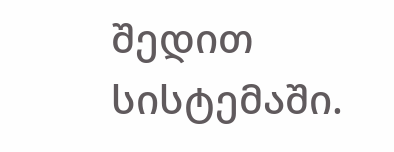შედით სისტემაში.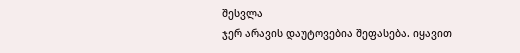შესვლა
ჯერ არავის დაუტოვებია შეფასება. იყავით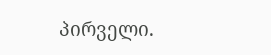პირველი.